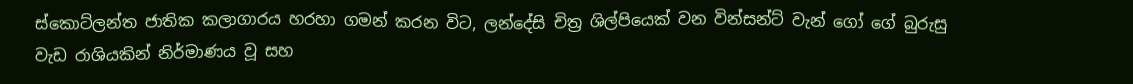ස්කොට්ලන්ත ජාතික කලාගාරය හරහා ගමන් කරන විට, ලන්දේසි චිත්‍ර ශිල්පියෙක් වන වින්සන්ට් වැන් ගෝ ගේ බුරුසු වැඩ රාශියකින් නිර්මාණය වූ සහ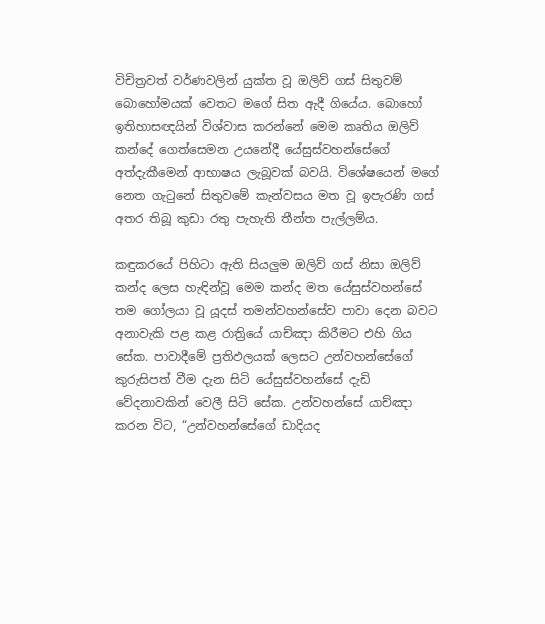විචිත්‍රවත් වර්ණවලින් යුක්ත වූ ඔලිව් ගස් සිතුවම් බොහෝමයක් වෙතට මගේ සිත ඇදී ගියේය. බොහෝ ඉතිහාසඥයින් විශ්වාස කරන්නේ මෙම කෘතිය ඔලිව් කන්දේ ගෙත්සෙමන උයනේදී යේසුස්වහන්සේගේ අත්දැකීමෙන් ආභාෂය ලැබූවක් බවයි. විශේෂයෙන් මගේ නෙත ගැටුනේ සිතුවමේ කැන්වසය මත වූ ඉපැරණි ගස් අතර තිබූ කුඩා රතු පැහැති තීන්ත පැල්ලම්ය.

කඳුකරයේ පිහිටා ඇති සියලුම ඔලිව් ගස් නිසා ඔලිව් කන්ද ලෙස හැඳින්වූ මෙම කන්ද මත යේසුස්වහන්සේ තම ගෝලයා වූ යූදස් තමන්වහන්සේව පාවා දෙන බවට අනාවැකි පළ කළ රාත්‍රියේ යාච්ඤා කිරීමට එහි ගිය සේක. පාවාදීමේ ප්‍රතිඵලයක් ලෙසට උන්වහන්සේගේ කුරුසිපත් වීම දැන සිටි යේසුස්වහන්සේ දැඩි වේදනාවකින් වෙලී සිටි සේක. උන්වහන්සේ යාච්ඤා කරන විට, “උන්වහන්සේගේ ඩාදියද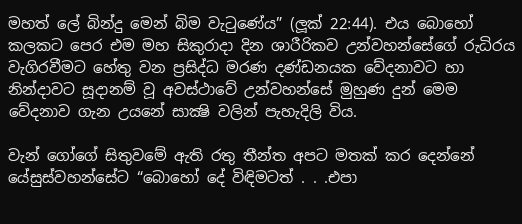මහත් ලේ බින්දු මෙන් බිම වැටුණේය” (ලූක් 22:44). එය බොහෝ කලකට පෙර එම මහ සිකුරාදා දින ශාරීරිකව උන්වහන්සේගේ රුධිරය වැගිරවීමට හේතු වන ප්‍රසිද්ධ මරණ දණ්ඩනයක වේදනාවට හා නින්දාවට සූදානම් වූ අවස්ථාවේ උන්වහන්සේ මුහුණ දුන් මෙම වේදනාව ගැන උයනේ සාක්‍ෂි වලින් පැහැදිලි විය.

වැන් ගෝගේ සිතුවමේ ඇති රතු තීන්ත අපට මතක් කර දෙන්නේ යේසුස්වහන්සේට “බොහෝ දේ විඳිමටත් . . .එපා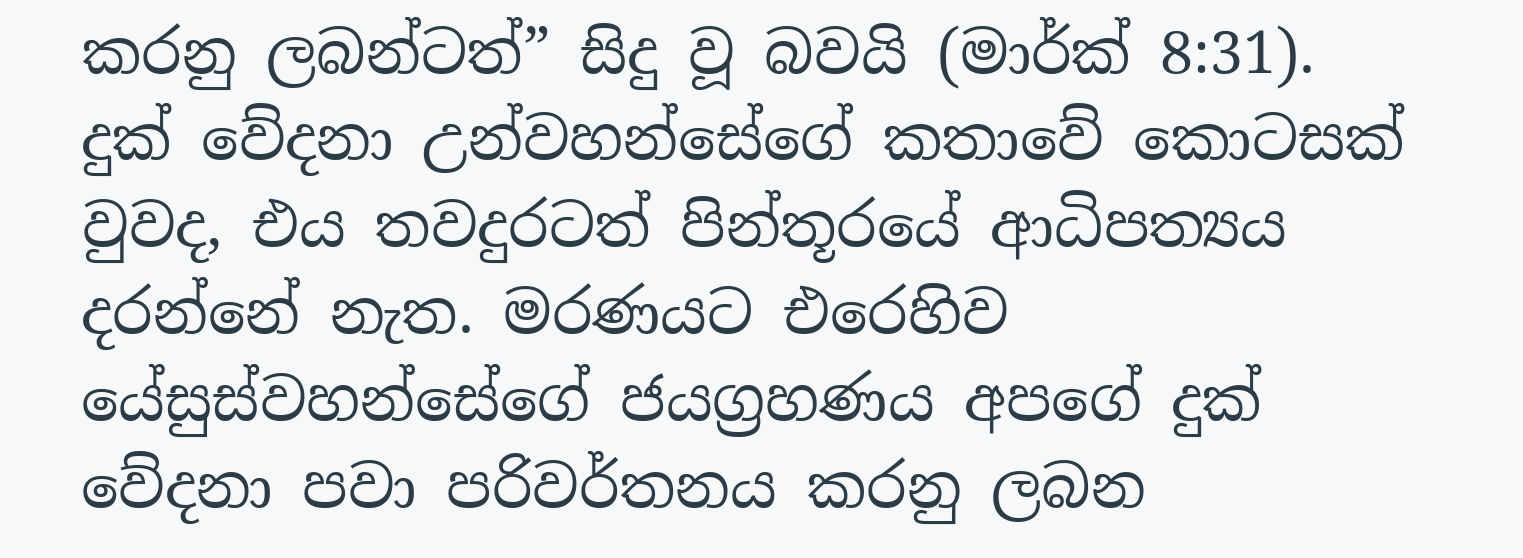කරනු ලබන්ටත්” සිදු වූ බවයි (මාර්ක් 8:31). දුක් වේදනා උන්වහන්සේගේ කතාවේ කොටසක් වුවද, එය තවදුරටත් පින්තූරයේ ආධිපත්‍යය දරන්නේ නැත. මරණයට එරෙහිව යේසුස්වහන්සේගේ ජයග්‍රහණය අපගේ දුක් වේදනා පවා පරිවර්තනය කරනු ලබන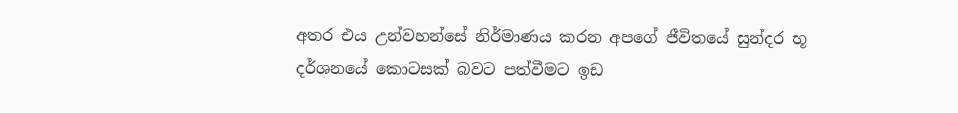අතර එය උන්වහන්සේ නිර්මාණය කරන අපගේ ජීවිතයේ සුන්දර භූ දර්ශනයේ කොටසක් බවට පත්වීමට ඉඩ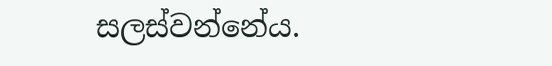සලස්වන්නේය.